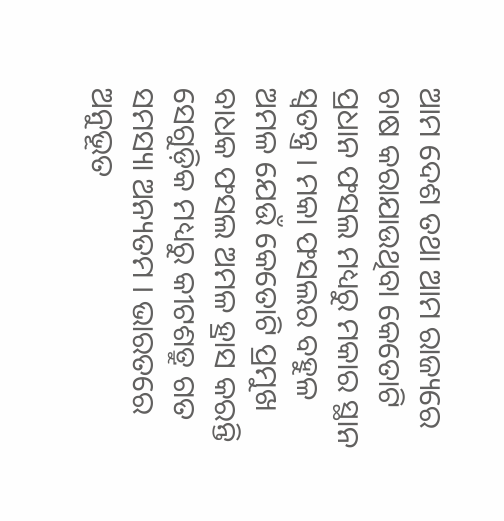ଆମ ଦେଶ ତଥା ଆମ ରାଜ୍ୟରେ ଚାଷ କରାଯାଉଥିବା କେତୋଟି ପ୍ରଧାନ ଫସଲ ମଧ୍ୟରୁ ମକାର ସ୍ଥାନ ସ୍ୱତନ୍ତ୍ର । ମକା ଫସଲର ବହୁଳ ଅମଳ ଯେଉଁ କେତୋଟି ପ୍ରମୁଖ ବାଧକ ଫସଲ ଅମଳ ହ୍ରାସ କରନ୍ତି ସେଗୁଡ଼ିକ ମଧ୍ୟରୁ କୀଟଶତ୍ରୁ ଗତ ସମସ୍ୟା ଅନ୍ୟତମ । ଭାରତରେ ଅନୁଭୂତ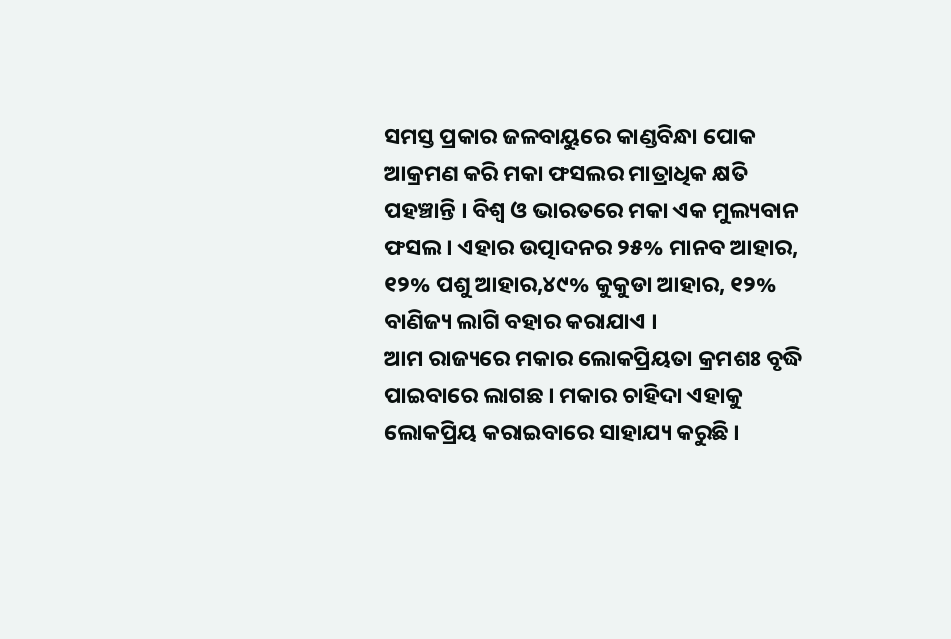ସମସ୍ତ ପ୍ରକାର ଜଳବାୟୁରେ କାଣ୍ଡବିନ୍ଧା ପୋକ ଆକ୍ରମଣ କରି ମକା ଫସଲର ମାତ୍ରାଧିକ କ୍ଷତି ପହଞ୍ଚାନ୍ତି । ବିଶ୍ୱ ଓ ଭାରତରେ ମକା ଏକ ମୁଲ୍ୟବାନ ଫସଲ । ଏହାର ଉତ୍ପାଦନର ୨୫% ମାନବ ଆହାର, ୧୨% ପଶୁ ଆହାର,୪୯% କୁକୁଡା ଆହାର, ୧୨% ବାଣିଜ୍ୟ ଲାଗି ବହାର କରାଯାଏ ।
ଆମ ରାଜ୍ୟରେ ମକାର ଲୋକପ୍ରିୟତା କ୍ରମଶଃ ବୃଦ୍ଧି ପାଇବାରେ ଲାଗଛ । ମକାର ଚାହିଦା ଏହାକୁ ଲୋକପ୍ରିୟ କରାଇବାରେ ସାହାଯ୍ୟ କରୁଛି ।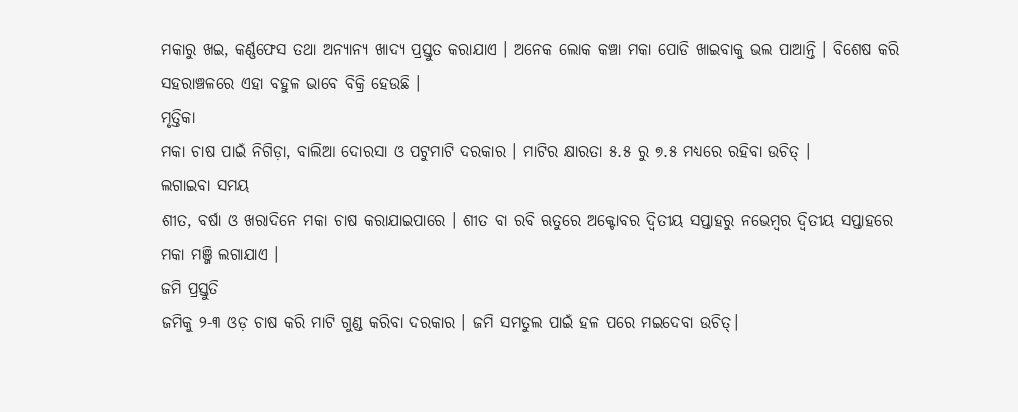ମକାରୁ ଖଇ, କର୍ଣ୍ଣଫେସ ତଥା ଅନ୍ୟାନ୍ୟ ଖାଦ୍ୟ ପ୍ରସ୍ତୁତ କରାଯାଏ । ଅନେକ ଲୋକ କଞ୍ଚା ମକା ପୋଡି ଖାଇବାକୁ ଭଲ ପାଆନ୍ତି । ବିଶେଷ କରି ସହରାଞ୍ଚଳରେ ଏହା ବହୁଳ ଭାବେ ବିକ୍ରି ହେଉଛି ।
ମୃତ୍ତିକା
ମକା ଚାଷ ପାଇଁ ନିଗିଡ଼ା, ବାଲିଆ ଦୋରସା ଓ ପଟୁମାଟି ଦରକାର । ମାଟିର କ୍ଷାରତା ୫.୫ ରୁ ୭.୫ ମଧ୍ୟରେ ରହିବା ଉଚିତ୍ ।
ଲଗାଇବା ସମୟ
ଶୀତ, ବର୍ଷା ଓ ଖରାଦିନେ ମକା ଚାଷ କରାଯାଇପାରେ । ଶୀତ ବା ରବି ଋତୁରେ ଅକ୍ଟୋବର ଦ୍ବିତୀୟ ସପ୍ତାହରୁ ନଭେମ୍ବର ଦ୍ବିତୀୟ ସପ୍ତାହରେ ମକା ମଞ୍ଜି ଲଗାଯାଏ ।
ଜମି ପ୍ରସ୍ତୁତି
ଜମିକୁ ୨-୩ ଓଡ଼ ଚାଷ କରି ମାଟି ଗୁଣ୍ଡ କରିବା ଦରକାର । ଜମି ସମତୁଲ ପାଇଁ ହଳ ପରେ ମଇଦେବା ଉଚିତ୍।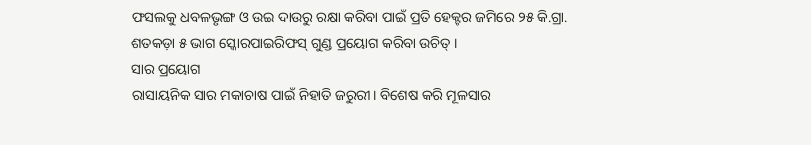ଫସଲକୁ ଧବଳଭୃଙ୍ଗ ଓ ଉଇ ଦାଉରୁ ରକ୍ଷା କରିବା ପାଇଁ ପ୍ରତି ହେକ୍ଟର ଜମିରେ ୨୫ କି.ଗ୍ରା. ଶତକଡ଼ା ୫ ଭାଗ ସ୍କୋରପାଇରିଫସ୍ ଗୁଣ୍ଡ ପ୍ରୟୋଗ କରିବା ଉଚିତ୍ ।
ସାର ପ୍ରୟୋଗ
ରାସାୟନିକ ସାର ମକାଚାଷ ପାଇଁ ନିହାତି ଜରୁରୀ। ବିଶେଷ କରି ମୂଳସାର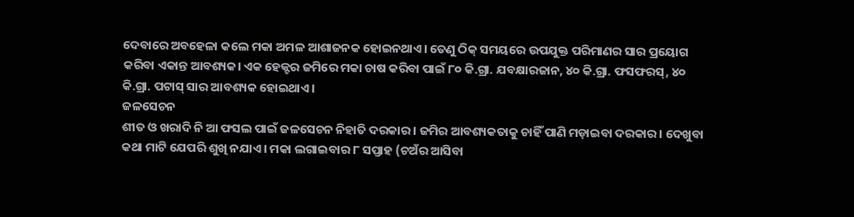ଦେବାରେ ଅବହେଳା କଲେ ମକା ଅମଳ ଆଶାଜନକ ହୋଇନଥାଏ। ତେଣୁ ଠିକ୍ ସମୟରେ ଉପଯୁକ୍ତ ପରିମାଣର ସାର ପ୍ରୟୋଗ କରିବା ଏକାନ୍ତ ଆବଶ୍ୟକ। ଏକ ହେକ୍ଟର ଜମିରେ ମକା ଚାଷ କରିବା ପାଇଁ ୮୦ କି.ଗ୍ରା. ଯବକ୍ଷାରଜାନ, ୪୦ କି.ଗ୍ରା. ଫସଫରସ୍, ୪୦ କି.ଗ୍ରା. ପଟାସ୍ ସାର ଆବଶ୍ୟକ ହୋଇଥାଏ।
ଜଳସେଚନ
ଶୀତ ଓ ଖରାଦି ନି ଆ ଫସଲ ପାଇଁ ଜଳସେଚନ ନିହାତି ଦରକାର । ଜମିର ଆବଶ୍ୟକତାକୁ ଚାହିଁ ପାଣି ମଡ଼ାଇବା ଦରକାର । ଦେଖୁବା କଥା ମାଟି ଯେପରି ଶୁଖି ନଯାଏ । ମକା ଲଗାଇବାର ୮ ସପ୍ତାହ (ଚଅଁର ଆସିବା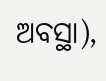ଅବସ୍ଥା),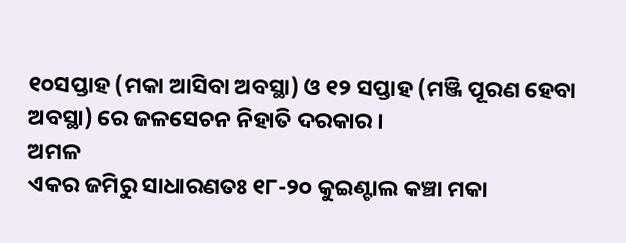୧୦ସପ୍ତାହ (ମକା ଆସିବା ଅବସ୍ଥା) ଓ ୧୨ ସପ୍ତାହ (ମଞ୍ଜି ପୂରଣ ହେବା ଅବସ୍ଥା) ରେ ଜଳସେଚନ ନିହାତି ଦରକାର ।
ଅମଳ
ଏକର ଜମିରୁ ସାଧାରଣତଃ ୧୮-୨୦ କୁଇଣ୍ଟାଲ କଞ୍ଚା ମକା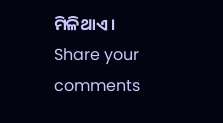ମିଳିଥାଏ ।
Share your comments